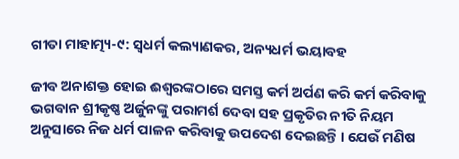ଗୀତା ମାହାତ୍ମ୍ୟ-୯: ସ୍ୱଧର୍ମ କଲ୍ୟାଣକର, ଅନ୍ୟଧର୍ମ ଭୟାବହ

ଜୀବ ଅନାଶକ୍ତ ହୋଇ ଈଶ୍ୱରଙ୍କଠାରେ ସମସ୍ତ କର୍ମ ଅର୍ପଣ କରି କର୍ମ କରିବାକୁ ଭଗବାନ ଶ୍ରୀକୃଷ୍ଣ ଅର୍ଜୁନଙ୍କୁ ପରାମର୍ଶ ଦେବା ସହ ପ୍ରକୃତିର ନୀତି ନିୟମ ଅନୁସାରେ ନିଜ ଧର୍ମ ପାଳନ କରିବାକୁ ଉପଦେଶ ଦେଇଛନ୍ତି । ଯେଉଁ ମଣିଷ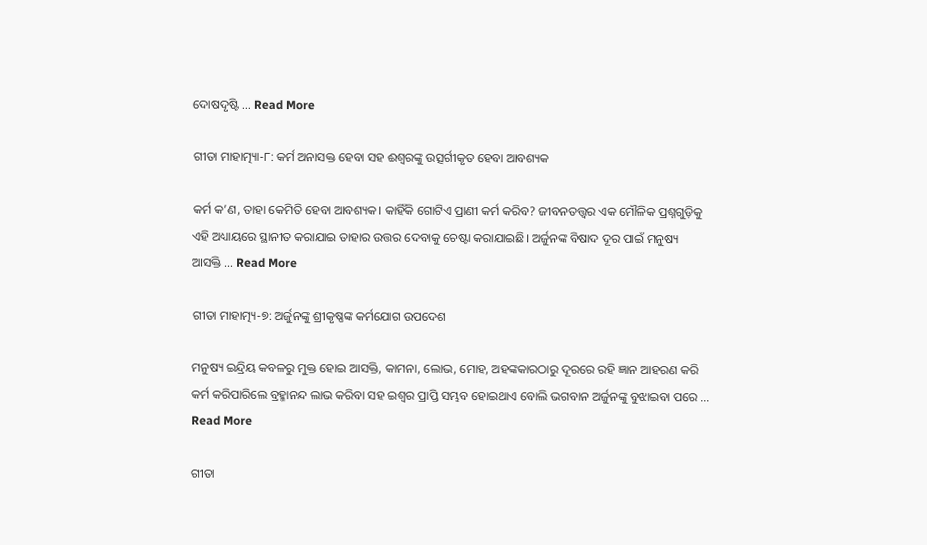ଦୋଷଦୃଷ୍ଟି … Read More

ଗୀତା ମାହାତ୍ମ୍ୟା-୮: କର୍ମ ଅନାସକ୍ତ ହେବା ସହ ଈଶ୍ୱରଙ୍କୁ ଉତ୍ସର୍ଗୀକୃତ ହେବା ଆବଶ୍ୟକ

କର୍ମ କ’ଣ, ତାହା କେମିତି ହେବା ଆବଶ୍ୟକ। କାହିଁକି ଗୋଟିଏ ପ୍ରାଣୀ କର୍ମ କରିବ? ଜୀବନତତ୍ତ୍ଵର ଏକ ମୌଳିକ ପ୍ରଶ୍ନଗୁଡ଼ିକୁ ଏହି ଅଧ୍ୟାୟରେ ସ୍ଥାନୀତ କରାଯାଇ ତାହାର ଉତ୍ତର ଦେବାକୁ ଚେଷ୍ଟା କରାଯାଇଛି। ଅର୍ଜୁନଙ୍କ ବିଷାଦ ଦୂର ପାଇଁ ମନୁଷ୍ୟ ଆସକ୍ତି … Read More

ଗୀତା ମାହାତ୍ମ୍ୟ-୭: ଅର୍ଜୁନଙ୍କୁ ଶ୍ରୀକୃଷ୍ଣଙ୍କ କର୍ମଯୋଗ ଉପଦେଶ

ମନୁଷ୍ୟ ଇନ୍ଦ୍ରିୟ କବଳରୁ ମୁକ୍ତ ହୋଇ ଆସକ୍ତି, କାମନା, ଲୋଭ, ମୋହ, ଅହଙ୍କକାରଠାରୁ ଦୂରରେ ରହି ଜ୍ଞାନ ଆହରଣ କରି କର୍ମ କରିପାରିଲେ ବ୍ରହ୍ମାନନ୍ଦ ଲାଭ କରିବା ସହ ଇଶ୍ୱର ପ୍ରାପ୍ତି ସମ୍ଭବ ହୋଇଥାଏ ବୋଲି ଭଗବାନ ଅର୍ଜୁନଙ୍କୁ ବୁଝାଇବା ପରେ … Read More

ଗୀତା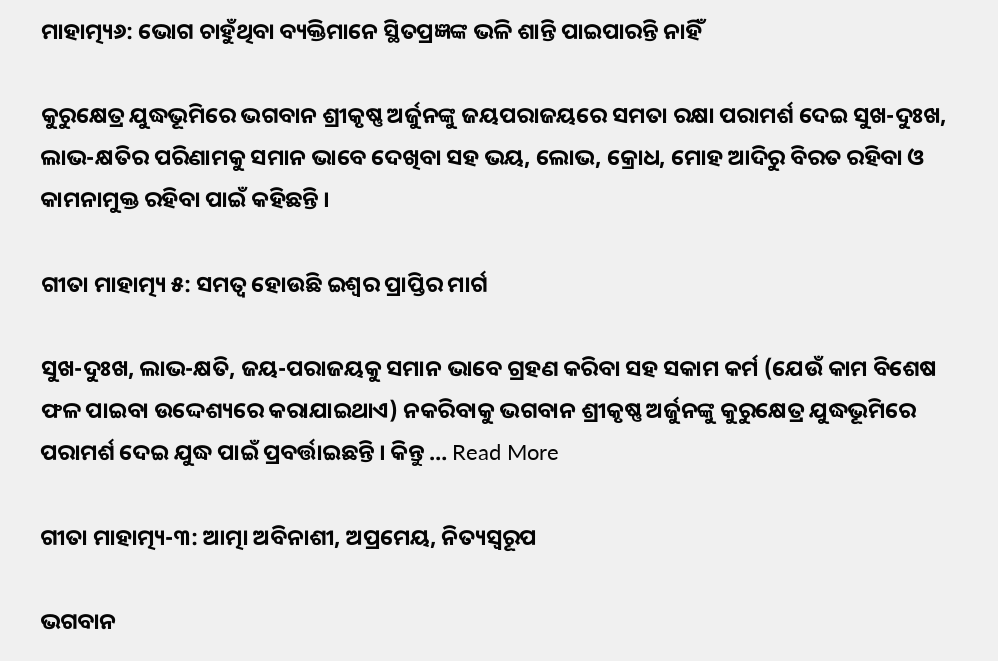ମାହାତ୍ମ୍ୟ୬: ଭୋଗ ଚାହୁଁଥିବା ବ୍ୟକ୍ତିମାନେ ସ୍ଥିତପ୍ରଜ୍ଞଙ୍କ ଭଳି ଶାନ୍ତି ପାଇପାରନ୍ତି ନାହିଁ

କୁରୁକ୍ଷେତ୍ର ଯୁଦ୍ଧଭୂମିରେ ଭଗବାନ ଶ୍ରୀକୃଷ୍ଣ ଅର୍ଜୁନଙ୍କୁ ଜୟପରାଜୟରେ ସମତା ରକ୍ଷା ପରାମର୍ଶ ଦେଇ ସୁଖ-ଦୁଃଖ, ଲାଭ-କ୍ଷତିର ପରିଣାମକୁ ସମାନ ଭାବେ ଦେଖିବା ସହ ଭୟ, ଲୋଭ, କ୍ରୋଧ, ମୋହ ଆଦିରୁ ବିରତ ରହିବା ଓ କାମନାମୁକ୍ତ ରହିବା ପାଇଁ କହିଛନ୍ତି ।

ଗୀତା ମାହାତ୍ମ୍ୟ ୫: ସମତ୍ଵ ହୋଉଛି ଇଶ୍ୱର ପ୍ରାପ୍ତିର ମାର୍ଗ

ସୁଖ-ଦୁଃଖ, ଲାଭ-କ୍ଷତି, ଜୟ-ପରାଜୟକୁ ସମାନ ଭାବେ ଗ୍ରହଣ କରିବା ସହ ସକାମ କର୍ମ (ଯେଉଁ କାମ ବିଶେଷ ଫଳ ପାଇବା ଉଦ୍ଦେଶ୍ୟରେ କରାଯାଇଥାଏ) ନକରିବାକୁ ଭଗବାନ ଶ୍ରୀକୃଷ୍ଣ ଅର୍ଜୁନଙ୍କୁ କୁରୁକ୍ଷେତ୍ର ଯୁଦ୍ଧଭୂମିରେ ପରାମର୍ଶ ଦେଇ ଯୁଦ୍ଧ ପାଇଁ ପ୍ରବର୍ତ୍ତାଇଛନ୍ତି । କିନ୍ତୁ … Read More

ଗୀତା ମାହାତ୍ମ୍ୟ-୩: ଆତ୍ମା ଅବିନାଶୀ, ଅପ୍ରମେୟ, ନିତ୍ୟସ୍ୱରୂପ

ଭଗବାନ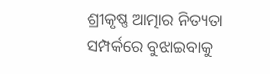ଶ୍ରୀକୃଷ୍ଣ ଆତ୍ମାର ନିତ୍ୟତା ସମ୍ପର୍କରେ ବୁଝାଇବାକୁ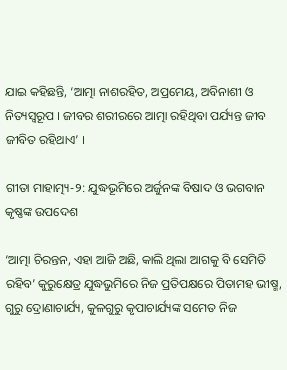ଯାଇ କହିଛନ୍ତି, ‘ଆତ୍ମା ନାଶରହିତ, ଅପ୍ରମେୟ, ଅବିନାଶୀ ଓ ନିତ୍ୟସ୍ୱରୂପ । ଜୀବର ଶରୀରରେ ଆତ୍ମା ରହିଥିବା ପର୍ଯ୍ୟନ୍ତ ଜୀବ ଜୀବିତ ରହିଥାଏ’ ।

ଗୀତା ମାହାତ୍ମ୍ୟ-୨: ଯୁଦ୍ଧଭୂମିରେ ଅର୍ଜୁନଙ୍କ ବିଷାଦ ଓ ଭଗବାନ କୃଷ୍ଣଙ୍କ ଉପଦେଶ

‘ଆତ୍ମା ଚିରନ୍ତନ, ଏହା ଆଜି ଅଛି, କାଲି ଥିଲା ଆଗକୁ ବି ସେମିତି ରହିବ’ କୁରୁକ୍ଷେତ୍ର ଯୁଦ୍ଧଭୁମିରେ ନିଜ ପ୍ରତିପକ୍ଷରେ ପିତାମହ ଭୀଷ୍ମ, ଗୁରୁ ଦ୍ରୋଣାଚାର୍ଯ୍ୟ, କୁଳଗୁରୁ କୃପାଚାର୍ଯ୍ୟଙ୍କ ସମେତ ନିଜ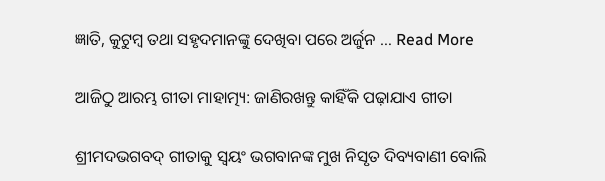ଜ୍ଞାତି, କୁଟୁମ୍ବ ତଥା ସହୃଦମାନଙ୍କୁ ଦେଖିବା ପରେ ଅର୍ଜୁନ … Read More

ଆଜିଠୁ ଆରମ୍ଭ ଗୀତା ମାହାତ୍ମ୍ୟ: ଜାଣିରଖନ୍ତୁ କାହିଁକି ପଢ଼ାଯାଏ ଗୀତା

ଶ୍ରୀମଦଭଗବଦ୍ ଗୀତାକୁ ସ୍ୱୟଂ ଭଗବାନଙ୍କ ମୁଖ ନିସୃତ ଦିବ୍ୟବାଣୀ ବୋଲି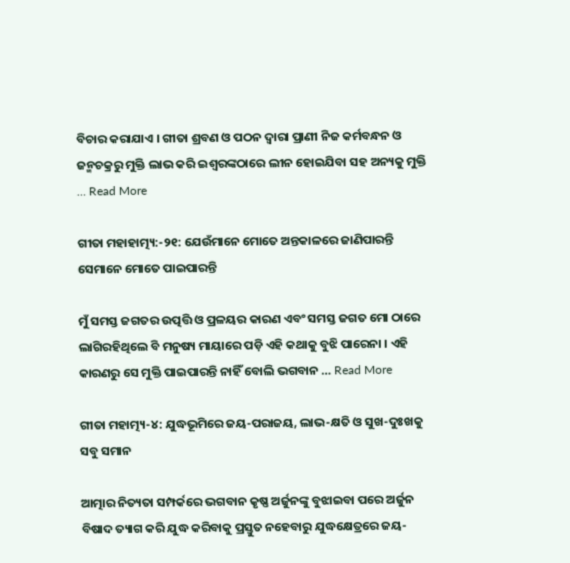ବିଚାର କରାଯାଏ । ଗୀତା ଶ୍ରବଣ ଓ ପଠନ ଦ୍ୱାରା ପ୍ରାଣୀ ନିଜ କର୍ମବନ୍ଧନ ଓ ଜନ୍ମଚକ୍ରରୁ ମୁକ୍ତି ଲାଭ କରି ଇଶ୍ୱରଙ୍କଠାରେ ଲୀନ ହୋଇଯିବା ସହ ଅନ୍ୟକୁ ମୁକ୍ତି … Read More

ଗୀତା ମହାହାତ୍ମ୍ୟ:-୨୧: ଯେଉଁମାନେ ମୋତେ ଅନ୍ତକାଳରେ ଜାଣିପାରନ୍ତି ସେମାନେ ମୋତେ ପାଇପାରନ୍ତି

ମୁଁ ସମସ୍ତ ଜଗତର ଉତ୍ପତ୍ତି ଓ ପ୍ରଳୟର କାରଣ ଏବଂ ସମସ୍ତ ଜଗତ ମୋ ଠାରେ ଲାଗିରହିଥିଲେ ବି ମନୁଷ୍ୟ ମାୟାରେ ପଡ଼ି ଏହି କଥାକୁ ବୁଝି ପାରେନା । ଏହି କାରଣରୁ ସେ ମୁକ୍ତି ପାଇପାରନ୍ତି ନାହିଁ ବୋଲି ଭଗବାନ … Read More

ଗୀତା ମହାତ୍ମ୍ୟ-୪: ଯୁଦ୍ଧଭୂମିରେ ଜୟ-ପରାଜୟ, ଲାଭ-କ୍ଷତି ଓ ସୁଖ-ଦୁଃଖକୁ ସବୁ ସମାନ

ଆତ୍ମାର ନିତ୍ୟତା ସମ୍ପର୍କରେ ଭଗବାନ କୃଷ୍ଣ ଅର୍ଜୁନଙ୍କୁ ବୁଝାଇବା ପରେ ଅର୍ଜୁନ ବିଷାଦ ତ୍ୟାଗ କରି ଯୁଦ୍ଧ କରିବାକୁ ପ୍ରସ୍ତୁତ ନହେବାରୁ ଯୁଦ୍ଧକ୍ଷେତ୍ରରେ ଜୟ-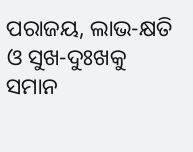ପରାଜୟ, ଲାଭ-କ୍ଷତି ଓ ସୁଖ-ଦୁଃଖକୁ ସମାନ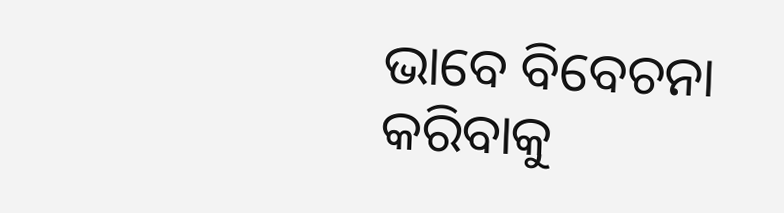ଭାବେ ବିବେଚନା କରିବାକୁ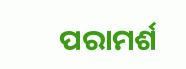ପରାମର୍ଶ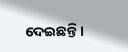ଦେଇଛନ୍ତି ।